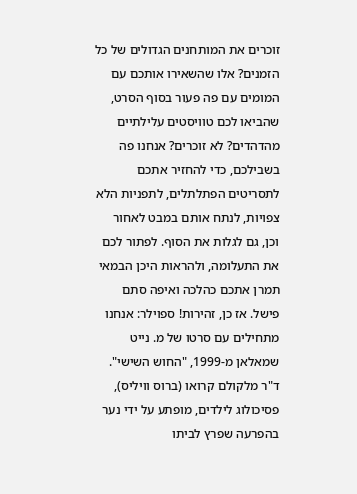זוכרים את המותחנים הגדולים של כל הזמנים? אלו שהשאירו אותכם עם המומים עם פה פעור בסוף הסרט, שהביאו לכם טוויסטים עלילתיים מהדהדים? לא זוכרים? אנחנו פה בשבילכם, כדי להחזיר אתכם לתסריטים הפתלתלים, לתפניות הלא צפויות, לנתח אותם במבט לאחור וכן, גם לגלות את הסוף. לפתור לכם את התעלומה, ולהראות היכן הבמאי תמרן אתכם כהלכה ואיפה סתם פישל. אז כן, זהירות! ספוילר: אנחנו מתחילים עם סרטו של מ. נייט שמאלאן מ-1999, "החוש השישי".
ד"ר מלקולם קרואו (ברוס וויליס), פסיכולוג לילדים, מופתע על ידי נער בהפרעה שפרץ לביתו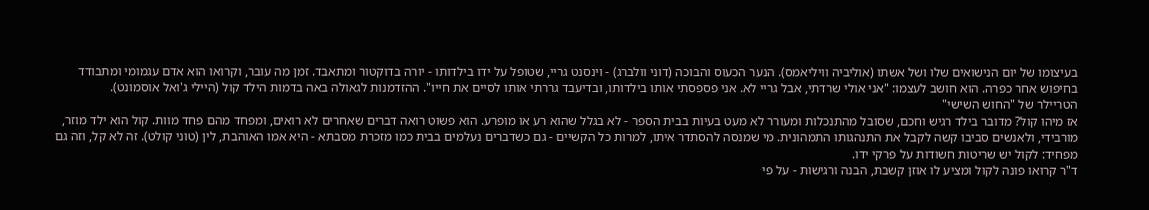בעיצומו של יום הנישואים שלו ושל אשתו (אוליביה וויליאמס). הנער הכעוס והבוכה (דוני וולברג) - וינסנט גריי, שטופל על ידו בילדותו - יורה בדוקטור ומתאבד. זמן מה עובר, וקרואו הוא אדם עגמומי ומתבודד בחיפוש אחר כפרה. הוא חושב לעצמו: "אני אולי שרדתי, אבל גריי לא. אני פספסתי אותו בילדותו, ובדיעבד גררתי אותו לסיים את חייו". ההזדמנות לגאולה באה בדמות הילד קול (היילי ג'ואל אוסמונט).
הטריילר של "החוש השישי"
אז מיהו קול? מדובר בילד רגיש וחכם, שסובל מהתנכלות ומעורר לא מעט בעיות בבית הספר - לא בגלל שהוא רע או מופרע. הוא פשוט רואה דברים שאחרים לא רואים, ומפחד מהם פחד מוות. קול הוא ילד מוזר, מורבידי, ולאנשים סביבו קשה לקבל את התנהגותו התמהונית. מי שמנסה להסתדר איתו, למרות כל הקשיים - גם כשדברים נעלמים בבית כמו מזכרת מסבתא - היא אמו האוהבת, לין (טוני קולט). זה לא קל, וזה גם מפחיד: לקול יש שריטות חשודות על פרקי ידו.
ד"ר קרואו פונה לקול ומציע לו אוזן קשבת, הבנה ורגישות - על פי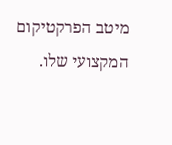מיטב הפרקטיקום המקצועי שלו.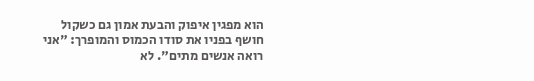הוא מפגין איפוק והבעת אמון גם כשקול חושף בפניו את סודו הכמוס והמופרך: "אני רואה אנשים מתים". לא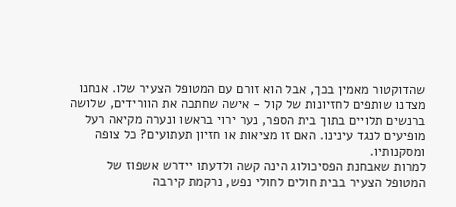שהדוקטור מאמין בכך, אבל הוא זורם עם המטופל הצעיר שלו. אנחנו מצדנו שותפים לחזיונות של קול - אישה שחתכה את הוורידים, שלושה ברנשים תלויים בתוך בית הספר, נער ירוי בראשו ונערה מקיאה רעל מופיעים לנגד עינינו. האם זו מציאות או חזיון תעתועים? כל צופה ומסקנותיו.
למרות שאבחנת הפסיכולוג הינה קשה ולדעתו יידרש אשפוז של המטופל הצעיר בבית חולים לחולי נפש, נרקמת קירבה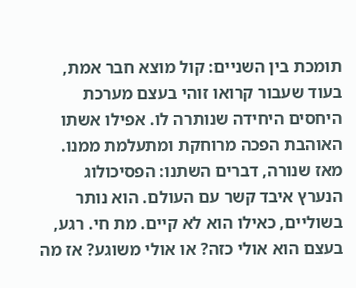תומכת בין השניים: קול מוצא חבר אמת, בעוד שעבור קרואו זוהי בעצם מערכת היחסים היחידה שנותרה לו. אפילו אשתו האוהבת הפכה מרוחקת ומתעלמת ממנו. מאז שנורה, דברים השתנו: הפסיכולוג הנערץ איבד קשר עם העולם. הוא נותר בשוליים, כאילו הוא לא קיים. מת חי. רגע, בעצם הוא אולי כזה? או אולי משוגע? אז מה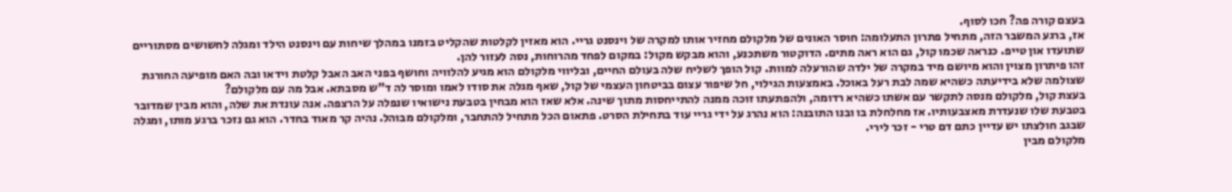בעצם קורה פה? חכו לסוף.
אז, ברגע המשבר הזה, מתחיל פתרון התעלומה: חוסר האונים של מלקולם מחזיר אותו למקרה של וינסנט גריי. הוא מאזין לקלטות שהקליט בזמנו במהלך שיחות עם וינסנט הילד ומגלה לחשושים מסתוריים שתועדו און טייפ. כנראה שכמו קול, גם הוא ראה מתים. הדוקטור משתכנע, והוא מבקש מקול: במקום לפחד מהרוחות, נסה לעזור להן.
זהו פיתרון מצוין והוא מיושם מיד במקרה של ילדה שהורעלה למוות. קול הופך לשליח שלה בעולם החיים, ובליווי מלקולם הוא מגיע להלוויה וחושף בפני האב האבל קלטת וידאו ובה האם מופיעה החורגת שצולמה שלא בידיעתה כשהיא שמה לבת רעל באוכל. באמצעות הגילוי, חל שיפור עצום בביטחון העצמי של קול, שאף מגלה את סודו לאמו ומוסר לה ד"ש מסבתא. אבל מה עם מלקולם?
בעצת קול, מלקולם מנסה לתקשר עם אשתו כשהיא רדומה, ולהפתעתו זוכה ממנה להתייחסות מתוך שינה. אלא שאז הוא מבחין בטבעת נישואיו שנפלה על הרצפה. אנה עונדת את שלה, והוא מבין שמדובר בטבעת שלו שנעדרת מאצבעותיו. אז מחלחלת בו ובנו התובנה: הוא נהרג על ידי גריי עוד בתחילת הסרט. פתאום הכל מתחיל להתחבר, ומלקולם מבוהל. נהיה קר מאוד בחדר. הוא גם נזכר ברגע מותו, ומגלה שבגב חולצתו יש עדיין כתם דם טרי - זכר לירי.
מלקולם מבין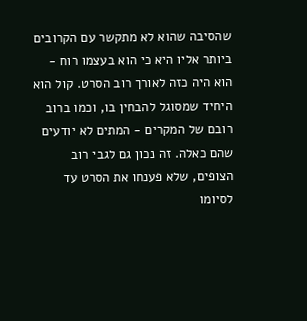שהסיבה שהוא לא מתקשר עם הקרובים ביותר אליו היא כי הוא בעצמו רוח - הוא היה כזה לאורך רוב הסרט. קול הוא היחיד שמסוגל להבחין בו, וכמו ברוב רובם של המקרים - המתים לא יודעים שהם כאלה. זה נכון גם לגבי רוב הצופים, שלא פענחו את הסרט עד לסיומו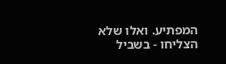המפתיע. ואלו שלא הצליחו - בשביל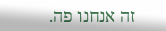זה אנחנו פה.